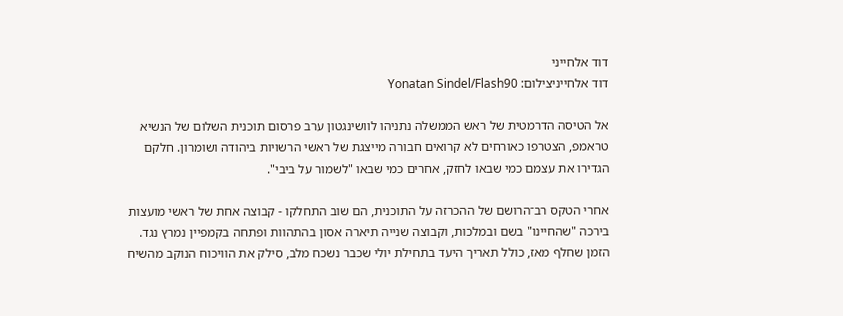דוד אלחייני
דוד אלחייניצילום: Yonatan Sindel/Flash90

אל הטיסה הדרמטית של ראש הממשלה נתניהו לוושינגטון ערב פרסום תוכנית השלום של הנשיא טראמפ, הצטרפו כאורחים לא קרואים חבורה מייצגת של ראשי הרשויות ביהודה ושומרון. חלקם הגדירו את עצמם כמי שבאו לחזק, אחרים כמי שבאו "לשמור על ביבי".

אחרי הטקס רב־הרושם של ההכרזה על התוכנית, הם שוב התחלקו - קבוצה אחת של ראשי מועצות בירכה "שהחיינו" בשם ובמלכות, וקבוצה שנייה תיארה אסון בהתהוות ופתחה בקמפיין נמרץ נגד. הזמן שחלף מאז, כולל תאריך היעד בתחילת יולי שכבר נשכח מלב, סילק את הוויכוח הנוקב מהשיח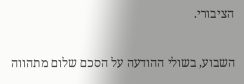הציבורי.

השבוע, בשולי ההודעה על הסכם שלום מתהווה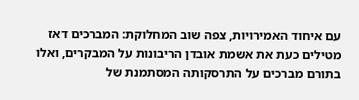עם איחוד האמירויות, צפה שוב המחלוקת: המברכים דאז מטילים כעת את אשמת אובדן הריבונות על המבקרים, ואלו בתורם מברכים על התרסקותה המסתמנת של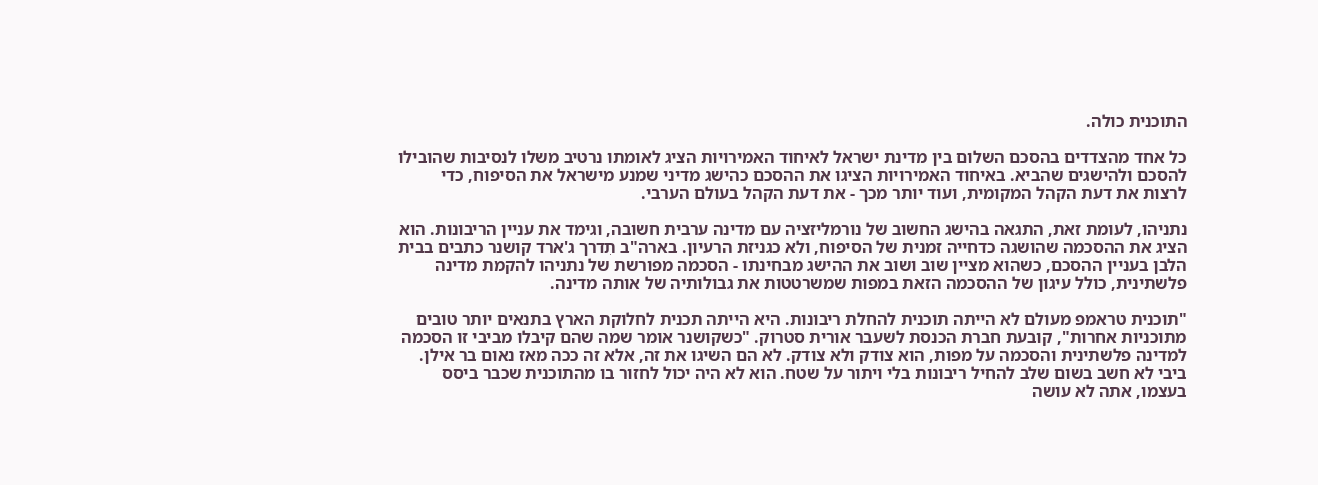התוכנית כולה.

כל אחד מהצדדים בהסכם השלום בין מדינת ישראל לאיחוד האמירויות הציג לאומתו נרטיב משלו לנסיבות שהובילו להסכם ולהישגים שהביא. באיחוד האמירויות הציגו את ההסכם כהישג מדיני שמנע מישראל את הסיפוח, כדי לרצות את דעת הקהל המקומית, ועוד יותר מכך - את דעת הקהל בעולם הערבי.

נתניהו, לעומת זאת, התגאה בהישג החשוב של נורמליזציה עם מדינה ערבית חשובה, וגימד את עניין הריבונות. הוא הציג את ההסכמה שהושגה כדחייה זמנית של הסיפוח, ולא כגניזת הרעיון. בארה"ב תִדרך ג'ארד קושנר כתבים בבית הלבן בעניין ההסכם, כשהוא מציין שוב ושוב את ההישג מבחינתו - הסכמה מפורשת של נתניהו להקמת מדינה פלשתינית, כולל עיגון של ההסכמה הזאת במפות שמשרטטות את גבולותיה של אותה מדינה.

"תוכנית טראמפ מעולם לא הייתה תוכנית להחלת ריבונות. היא הייתה תכנית לחלוקת הארץ בתנאים יותר טובים מתוכניות אחרות", קובעת חברת הכנסת לשעבר אורית סטרוק. "כשקושנר אומר שמה שהם קיבלו מביבי זו הסכמה למדינה פלשתינית והסכמה על מפות, הוא צודק ולא צודק. לא הם השיגו את זה, אלא זה ככה מאז נאום בר אילן. ביבי לא חשב בשום שלב להחיל ריבונות בלי ויתור על שטח. הוא לא היה יכול לחזור בו מהתוכנית שכבר ביסס בעצמו, אתה לא עושה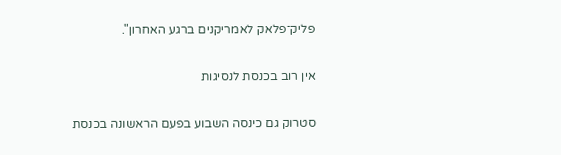פליק־פלאק לאמריקנים ברגע האחרון".

אין רוב בכנסת לנסיגות

סטרוק גם כינסה השבוע בפעם הראשונה בכנסת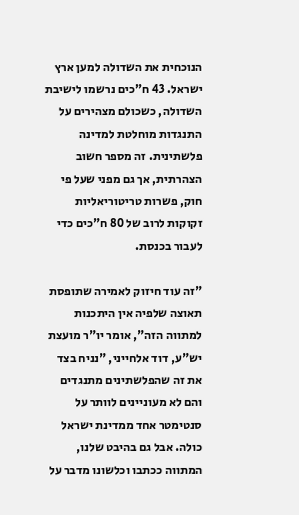הנוכחית את השדולה למען ארץ ישראל. 43 ח"כים נרשמו לישיבת השדולה, כשכולם מצהירים על התנגדות מוחלטת למדינה פלשתינית. זה מספר חשוב הצהרתית, אך גם מפני שעל פי חוק, פשרות טריטוריאליות זקוקות לרוב של 80 ח"כים כדי לעבור בכנסת.

"זה עוד חיזוק לאמירה שתופסת תאוצה שלפיה אין היתכנות למתווה הזה", אומר יו"ר מועצת יש"ע, דוד אלחייני, "נניח בצד את זה שהפלשתינים מתנגדים והם לא מעוניינים לוותר על סנטימטר אחד ממדינת ישראל כולה. אבל גם בהיבט שלנו, המתווה ככתבו וכלשונו מדבר על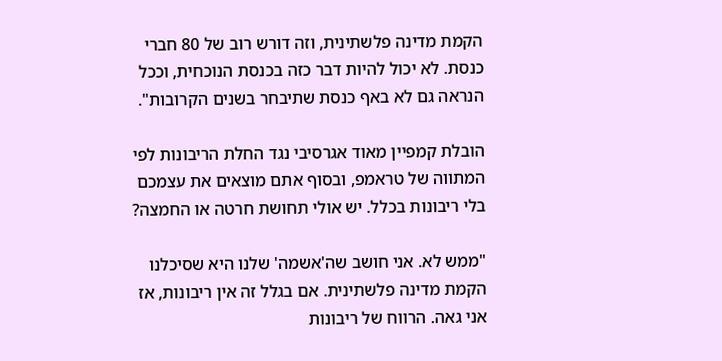הקמת מדינה פלשתינית, וזה דורש רוב של 80 חברי כנסת. לא יכול להיות דבר כזה בכנסת הנוכחית, וככל הנראה גם לא באף כנסת שתיבחר בשנים הקרובות".

הובלת קמפיין מאוד אגרסיבי נגד החלת הריבונות לפי המתווה של טראמפ, ובסוף אתם מוצאים את עצמכם בלי ריבונות בכלל. יש אולי תחושת חרטה או החמצה?

"ממש לא. אני חושב שה'אשמה' שלנו היא שסיכלנו הקמת מדינה פלשתינית. אם בגלל זה אין ריבונות, אז אני גאה. הרווח של ריבונות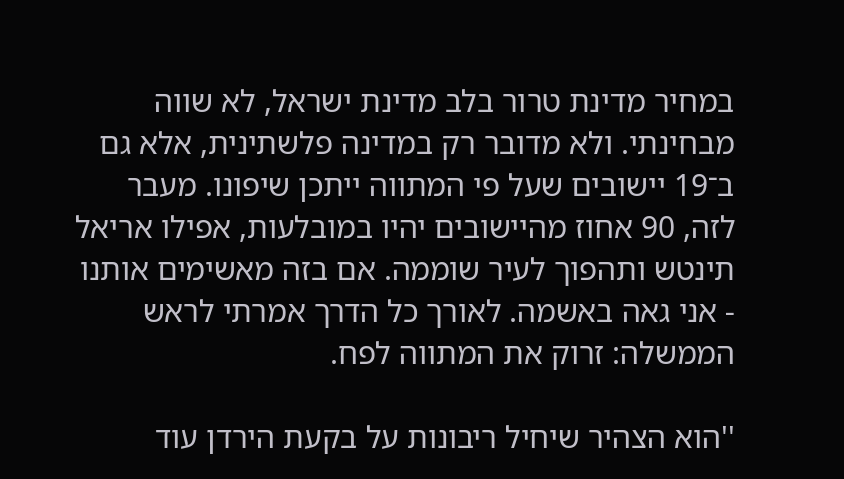במחיר מדינת טרור בלב מדינת ישראל, לא שווה מבחינתי. ולא מדובר רק במדינה פלשתינית, אלא גם ב־19 יישובים שעל פי המתווה ייתכן שיפונו. מעבר לזה, 90 אחוז מהיישובים יהיו במובלעות, אפילו אריאל תינטש ותהפוך לעיר שוממה. אם בזה מאשימים אותנו - אני גאה באשמה. לאורך כל הדרך אמרתי לראש הממשלה: זרוק את המתווה לפח.

''הוא הצהיר שיחיל ריבונות על בקעת הירדן עוד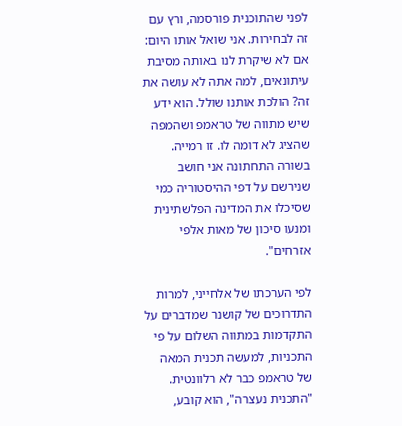לפני שהתוכנית פורסמה, ורץ עם זה לבחירות. אני שואל אותו היום: אם לא שיקרת לנו באותה מסיבת עיתונאים, למה אתה לא עושה את זה? הולכת אותנו שולל. הוא ידע שיש מתווה של טראמפ ושהמפה שהציג לא דומה לו. זו רמייה. בשורה התחתונה אני חושב שנירשם על דפי ההיסטוריה כמי שסיכלו את המדינה הפלשתינית ומנעו סיכון של מאות אלפי אזרחים".

לפי הערכתו של אלחייני, למרות התדרוכים של קושנר שמדברים על התקדמות במתווה השלום על פי התכניות, למעשה תכנית המאה של טראמפ כבר לא רלוונטית. "התכנית נעצרה", הוא קובע,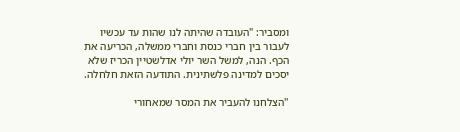ומסביר: "העובדה שהיתה לנו שהות עד עכשיו לעבור בין חברי כנסת וחברי ממשלה, הכריעה את הכף. הנה, למשל השר יולי אדלשטיין הכריז שלא יסכים למדינה פלשתינית. התודעה הזאת חלחלה.

''הצלחנו להעביר את המסר שמאחורי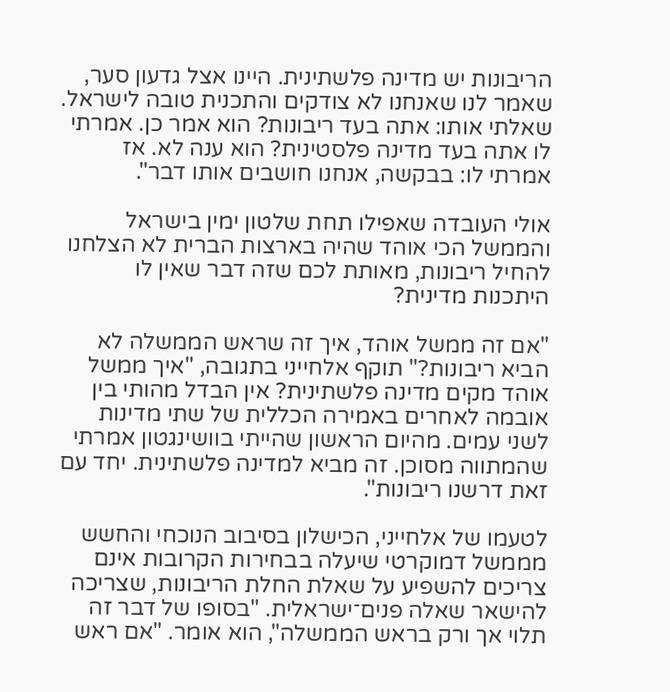הריבונות יש מדינה פלשתינית. היינו אצל גדעון סער, שאמר לנו שאנחנו לא צודקים והתכנית טובה לישראל. שאלתי אותו: אתה בעד ריבונות? הוא אמר כן. אמרתי לו אתה בעד מדינה פלסטינית? הוא ענה לא. אז אמרתי לו: בבקשה, אנחנו חושבים אותו דבר".

אולי העובדה שאפילו תחת שלטון ימין בישראל והממשל הכי אוהד שהיה בארצות הברית לא הצלחנו להחיל ריבונות, מאותת לכם שזה דבר שאין לו היתכנות מדינית?

"אם זה ממשל אוהד, איך זה שראש הממשלה לא הביא ריבונות?" תוקף אלחייני בתגובה, "איך ממשל אוהד מקים מדינה פלשתינית? אין הבדל מהותי בין אובמה לאחרים באמירה הכללית של שתי מדינות לשני עמים. מהיום הראשון שהייתי בוושינגטון אמרתי שהמתווה מסוכן. זה מביא למדינה פלשתינית. יחד עם זאת דרשנו ריבונות".

לטעמו של אלחייני, הכישלון בסיבוב הנוכחי והחשש מממשל דמוקרטי שיעלה בבחירות הקרובות אינם צריכים להשפיע על שאלת החלת הריבונות, שצריכה להישאר שאלה פנים־ישראלית. "בסופו של דבר זה תלוי אך ורק בראש הממשלה", הוא אומר. "אם ראש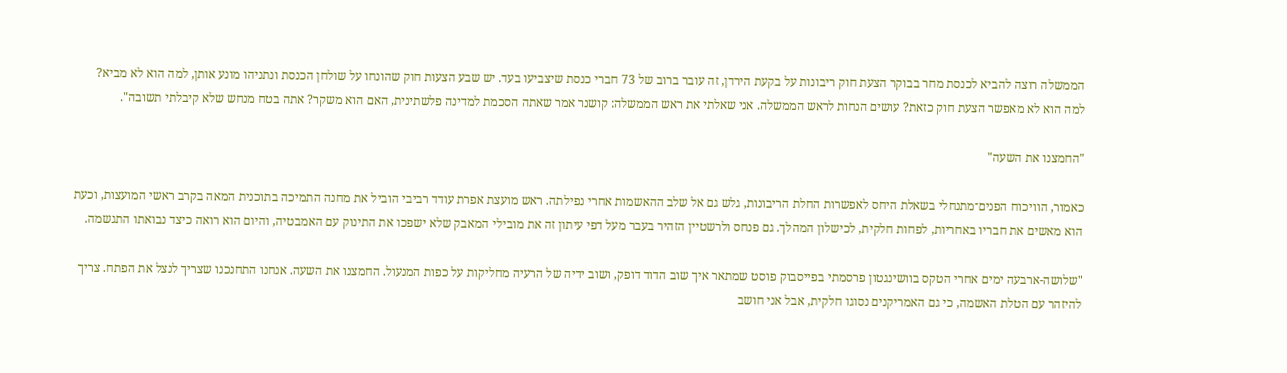הממשלה רוצה להביא לכנסת מחר בבוקר הצעת חוק ריבונות על בקעת הירדן, זה עובר ברוב של 73 חברי כנסת שיצביעו בעד. יש שבע הצעות חוק שהונחו על שולחן הכנסת ונתניהו מונע אותן, למה הוא לא מביא? למה הוא לא מאפשר הצעת חוק כזאת? עושים הנחות לראש הממשלה. אני שאלתי את ראש הממשלה: קושנר אמר שאתה הסכמת למדינה פלשתינית, האם הוא משקר? אתה בטח מנחש שלא קיבלתי תשובה".

"החמצנו את השעה"

כאמור, הוויכוח הפנים־מתנחלי בשאלת היחס לאפשרות החלת הריבונות, גלש גם אל שלב ההאשמות אחרי נפילתה. ראש מועצת אפרת עודד רביבי הוביל את מחנה התמיכה בתוכנית המאה בקרב ראשי המועצות, וכעת הוא מאשים את חבריו באחריות, לפחות חלקית, לכישלון המהלך. גם פנחס ולרשטיין הזהיר בעבר מעל דפי עיתון זה את מובילי המאבק שלא ישפכו את התינוק עם האמבטיה, והיום הוא רואה כיצד נבואתו התגשמה.

"שלושה-ארבעה ימים אחרי הטקס בוושינגטון פרסמתי בפייסבוק פוסט שמתאר איך שוב הדוד דופק, ושוב ידיה של הרעיה מחליקות על כפות המנעול. החמצנו את השעה. אנחנו התחנכנו שצריך לנצל את הפתח. צריך להיזהר עם הטלת האשמה, כי גם האמריקנים נסוגו חלקית, אבל אני חושב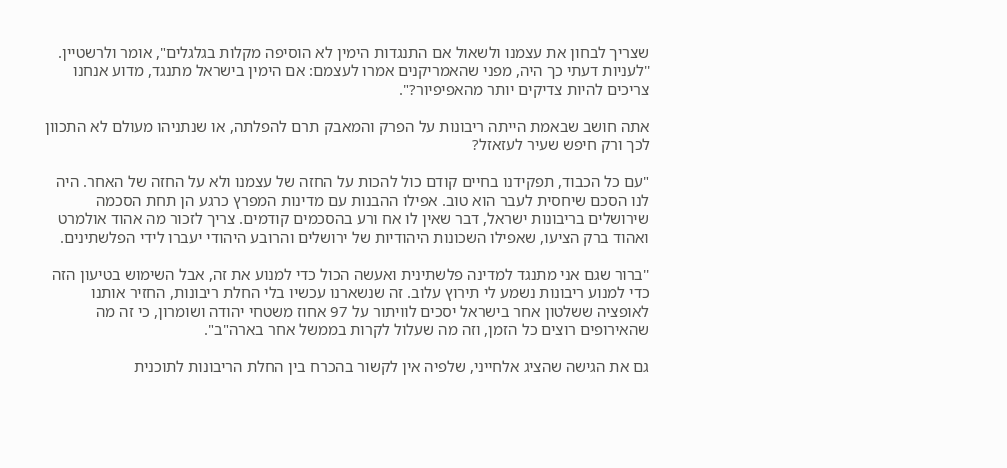שצריך לבחון את עצמנו ולשאול אם התנגדות הימין לא הוסיפה מקלות בגלגלים", אומר ולרשטיין. ''לעניות דעתי כך היה, מפני שהאמריקנים אמרו לעצמם: אם הימין בישראל מתנגד, מדוע אנחנו צריכים להיות צדיקים יותר מהאפיפיור?".

אתה חושב שבאמת הייתה ריבונות על הפרק והמאבק תרם להפלתה, או שנתניהו מעולם לא התכוון לכך ורק חיפש שעיר לעזאזל?

"עם כל הכבוד, תפקידנו בחיים קודם כול להכות על החזה של עצמנו ולא על החזה של האחר. היה לנו הסכם שיחסית לעבר הוא טוב. אפילו ההבנות עם מדינות המפרץ כרגע הן תחת הסכמה שירושלים בריבונות ישראל, דבר שאין לו אח ורע בהסכמים קודמים. צריך לזכור מה אהוד אולמרט ואהוד ברק הציעו, שאפילו השכונות היהודיות של ירושלים והרובע היהודי יעברו לידי הפלשתינים.

''ברור שגם אני מתנגד למדינה פלשתינית ואעשה הכול כדי למנוע את זה, אבל השימוש בטיעון הזה כדי למנוע ריבונות נשמע לי תירוץ עלוב. זה שנשארנו עכשיו בלי החלת ריבונות, החזיר אותנו לאופציה ששלטון אחר בישראל יסכים לוויתור על 97 אחוז משטחי יהודה ושומרון, כי זה מה שהאירופים רוצים כל הזמן, וזה מה שעלול לקרות בממשל אחר בארה"ב".

גם את הגישה שהציג אלחייני, שלפיה אין לקשור בהכרח בין החלת הריבונות לתוכנית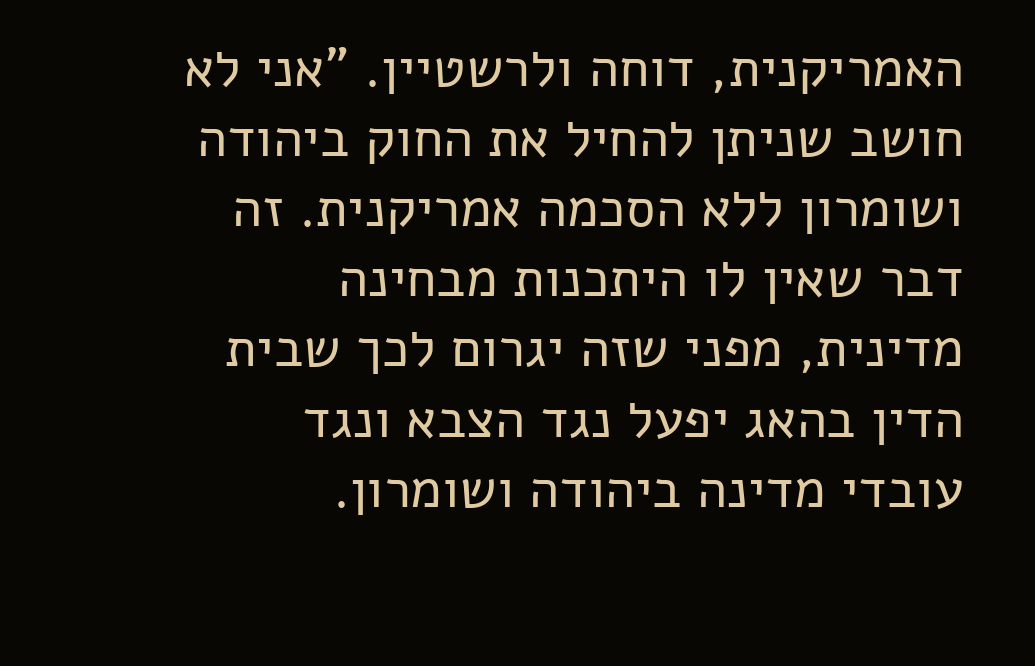האמריקנית, דוחה ולרשטיין. "אני לא חושב שניתן להחיל את החוק ביהודה ושומרון ללא הסכמה אמריקנית. זה דבר שאין לו היתכנות מבחינה מדינית, מפני שזה יגרום לכך שבית הדין בהאג יפעל נגד הצבא ונגד עובדי מדינה ביהודה ושומרון.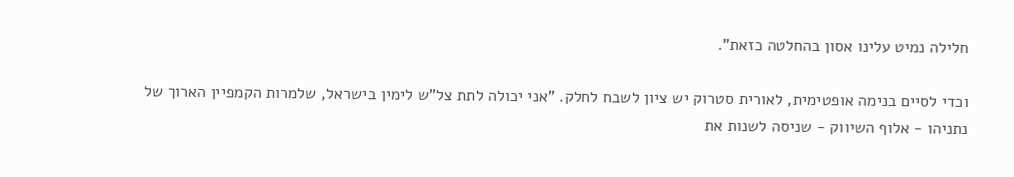חלילה נמיט עלינו אסון בהחלטה כזאת".

וכדי לסיים בנימה אופטימית, לאורית סטרוק יש ציון לשבח לחלק. "אני יכולה לתת צל"ש לימין בישראל, שלמרות הקמפיין הארוך של נתניהו - אלוף השיווק - שניסה לשנות את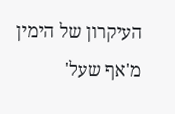העיקרון של הימין מ'אף שעל'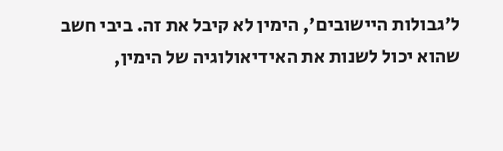ל'גבולות היישובים', הימין לא קיבל את זה. ביבי חשב שהוא יכול לשנות את האידיאולוגיה של הימין,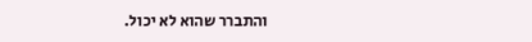והתברר שהוא לא יכול.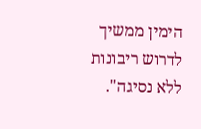הימין ממשיך לדרוש ריבונות ללא נסיגה".